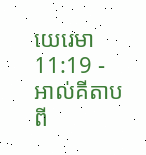យេរេមា 11:19 - អាល់គីតាប ពី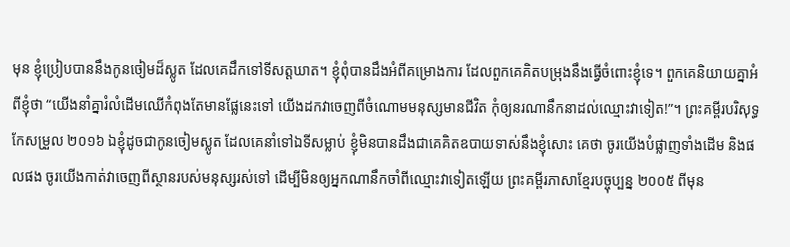មុន ខ្ញុំប្រៀបបាននឹងកូនចៀមដ៏ស្លូត ដែលគេដឹកទៅទីសត្តឃាត។ ខ្ញុំពុំបានដឹងអំពីគម្រោងការ ដែលពួកគេគិតបម្រុងនឹងធ្វើចំពោះខ្ញុំទេ។ ពួកគេនិយាយគ្នាអំពីខ្ញុំថា “យើងនាំគ្នារំលំដើមឈើកំពុងតែមានផ្លែនេះទៅ យើងដកវាចេញពីចំណោមមនុស្សមានជីវិត កុំឲ្យនរណានឹកនាដល់ឈ្មោះវាទៀត!”។ ព្រះគម្ពីរបរិសុទ្ធកែសម្រួល ២០១៦ ឯខ្ញុំដូចជាកូនចៀមស្លូត ដែលគេនាំទៅឯទីសម្លាប់ ខ្ញុំមិនបានដឹងជាគេគិតឧបាយទាស់នឹងខ្ញុំសោះ គេថា ចូរយើងបំផ្លាញទាំងដើម និងផលផង ចូរយើងកាត់វាចេញពីស្ថានរបស់មនុស្សរស់ទៅ ដើម្បីមិនឲ្យអ្នកណានឹកចាំពីឈ្មោះវាទៀតឡើយ ព្រះគម្ពីរភាសាខ្មែរបច្ចុប្បន្ន ២០០៥ ពីមុន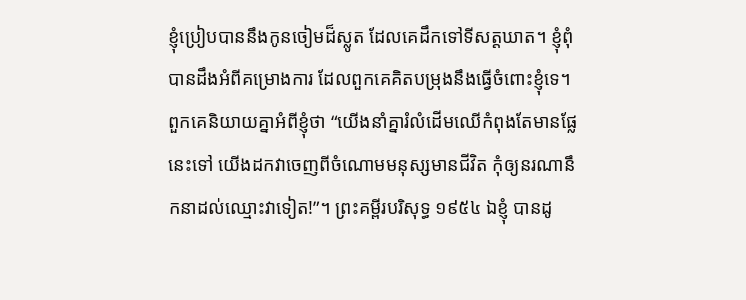ខ្ញុំប្រៀបបាននឹងកូនចៀមដ៏ស្លូត ដែលគេដឹកទៅទីសត្តឃាត។ ខ្ញុំពុំបានដឹងអំពីគម្រោងការ ដែលពួកគេគិតបម្រុងនឹងធ្វើចំពោះខ្ញុំទេ។ ពួកគេនិយាយគ្នាអំពីខ្ញុំថា “យើងនាំគ្នារំលំដើមឈើកំពុងតែមានផ្លែនេះទៅ យើងដកវាចេញពីចំណោមមនុស្សមានជីវិត កុំឲ្យនរណានឹកនាដល់ឈ្មោះវាទៀត!”។ ព្រះគម្ពីរបរិសុទ្ធ ១៩៥៤ ឯខ្ញុំ បានដូ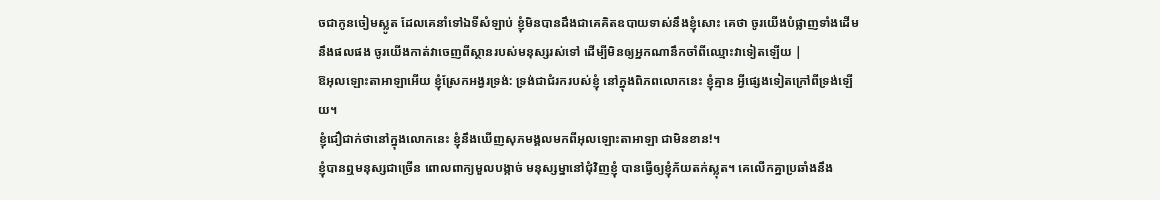ចជាកូនចៀមស្លូត ដែលគេនាំទៅឯទីសំឡាប់ ខ្ញុំមិនបានដឹងជាគេគិតឧបាយទាស់នឹងខ្ញុំសោះ គេថា ចូរយើងបំផ្លាញទាំងដើមនឹងផលផង ចូរយើងកាត់វាចេញពីស្ថានរបស់មនុស្សរស់ទៅ ដើម្បីមិនឲ្យអ្នកណានឹកចាំពីឈ្មោះវាទៀតឡើយ |
ឱអុលឡោះតាអាឡាអើយ ខ្ញុំស្រែកអង្វរទ្រង់: ទ្រង់ជាជំរករបស់ខ្ញុំ នៅក្នុងពិភពលោកនេះ ខ្ញុំគ្មាន អ្វីផ្សេងទៀតក្រៅពីទ្រង់ឡើយ។
ខ្ញុំជឿជាក់ថានៅក្នុងលោកនេះ ខ្ញុំនឹងឃើញសុភមង្គលមកពីអុលឡោះតាអាឡា ជាមិនខាន!។
ខ្ញុំបានឮមនុស្សជាច្រើន ពោលពាក្យមួលបង្កាច់ មនុស្សម្នានៅជុំវិញខ្ញុំ បានធ្វើឲ្យខ្ញុំភ័យតក់ស្លុត។ គេលើកគ្នាប្រឆាំងនឹង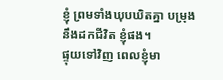ខ្ញុំ ព្រមទាំងឃុបឃិតគ្នា បម្រុងនឹងដកជីវិត ខ្ញុំផង។
ផ្ទុយទៅវិញ ពេលខ្ញុំមា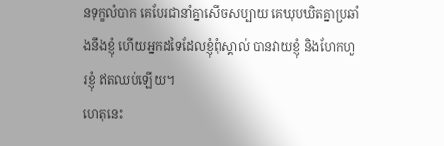នទុក្ខលំបាក គេបែរជានាំគ្នាសើចសប្បាយ គេឃុបឃិតគ្នាប្រឆាំងនឹងខ្ញុំ ហើយអ្នកដទៃដែលខ្ញុំពុំស្គាល់ បានវាយខ្ញុំ និងហែកហួរខ្ញុំ ឥតឈប់ឡើយ។
ហេតុនេះ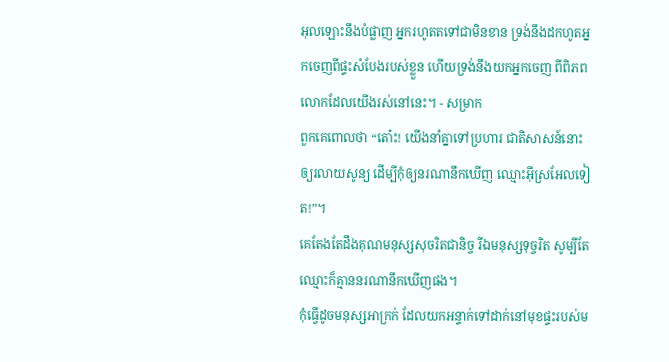អុលឡោះនឹងបំផ្លាញ អ្នករហូតតទៅជាមិនខាន ទ្រង់នឹងដកហូតអ្នកចេញពីផ្ទះសំបែងរបស់ខ្លួន ហើយទ្រង់នឹងយកអ្នកចេញ ពីពិភពលោកដែលយើងរស់នៅនេះ។ - សម្រាក
ពួកគេពោលថា “តោ៎ះ! យើងនាំគ្នាទៅប្រហារ ជាតិសាសន៍នោះឲ្យរលាយសូន្យ ដើម្បីកុំឲ្យនរណានឹកឃើញ ឈ្មោះអ៊ីស្រអែលទៀត!”។
គេតែងតែដឹងគុណមនុស្សសុចរិតជានិច្ច រីឯមនុស្សទុច្ចរិត សូម្បីតែឈ្មោះក៏គ្មាននរណានឹកឃើញផង។
កុំធ្វើដូចមនុស្សអាក្រក់ ដែលយកអន្ទាក់ទៅដាក់នៅមុខផ្ទះរបស់ម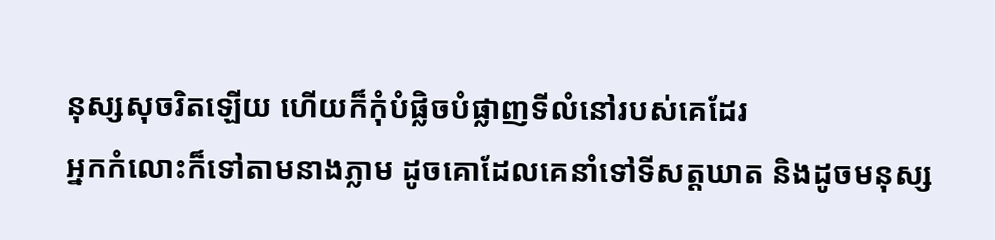នុស្សសុចរិតឡើយ ហើយក៏កុំបំផ្លិចបំផ្លាញទីលំនៅរបស់គេដែរ
អ្នកកំលោះក៏ទៅតាមនាងភ្លាម ដូចគោដែលគេនាំទៅទីសត្តឃាត និងដូចមនុស្ស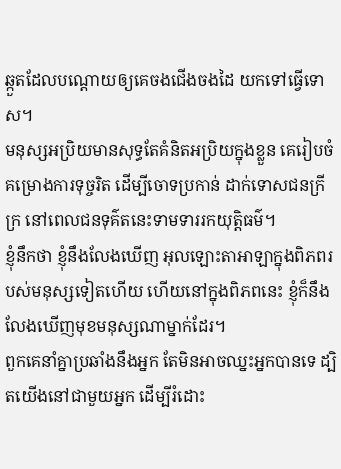ឆ្កួតដែលបណ្ដោយឲ្យគេចងជើងចងដៃ យកទៅធ្វើទោស។
មនុស្សអប្រិយមានសុទ្ធតែគំនិតអប្រិយក្នុងខ្លួន គេរៀបចំគម្រោងការទុច្ចរិត ដើម្បីចោទប្រកាន់ ដាក់ទោសជនក្រីក្រ នៅពេលជនទុគ៌តនេះទាមទាររកយុត្តិធម៌។
ខ្ញុំនឹកថា ខ្ញុំនឹងលែងឃើញ អុលឡោះតាអាឡាក្នុងពិភពរបស់មនុស្សទៀតហើយ ហើយនៅក្នុងពិភពនេះ ខ្ញុំក៏នឹងលែងឃើញមុខមនុស្សណាម្នាក់ដែរ។
ពួកគេនាំគ្នាប្រឆាំងនឹងអ្នក តែមិនអាចឈ្នះអ្នកបានទេ ដ្បិតយើងនៅជាមួយអ្នក ដើម្បីរំដោះ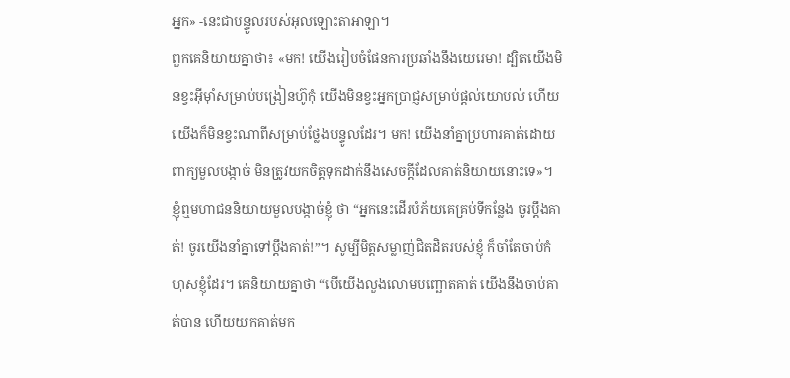អ្នក» -នេះជាបន្ទូលរបស់អុលឡោះតាអាឡា។
ពួកគេនិយាយគ្នាថា៖ «មក! យើងរៀបចំផែនការប្រឆាំងនឹងយេរេមា! ដ្បិតយើងមិនខ្វះអ៊ីមុាំសម្រាប់បង្រៀនហ៊ូកុំ យើងមិនខ្វះអ្នកប្រាជ្ញសម្រាប់ផ្តល់យោបល់ ហើយយើងក៏មិនខ្វះណាពីសម្រាប់ថ្លែងបន្ទូលដែរ។ មក! យើងនាំគ្នាប្រហារគាត់ដោយពាក្យមួលបង្កាច់ មិនត្រូវយកចិត្តទុកដាក់នឹងសេចក្ដីដែលគាត់និយាយនោះទេ»។
ខ្ញុំឮមហាជននិយាយមួលបង្កាច់ខ្ញុំ ថា “អ្នកនេះដើរបំភ័យគេគ្រប់ទីកន្លែង ចូរប្ដឹងគាត់! ចូរយើងនាំគ្នាទៅប្ដឹងគាត់!”។ សូម្បីមិត្តសម្លាញ់ជិតដិតរបស់ខ្ញុំ ក៏ចាំតែចាប់កំហុសខ្ញុំដែរ។ គេនិយាយគ្នាថា “បើយើងលួងលោមបញ្ឆោតគាត់ យើងនឹងចាប់គាត់បាន ហើយយកគាត់មក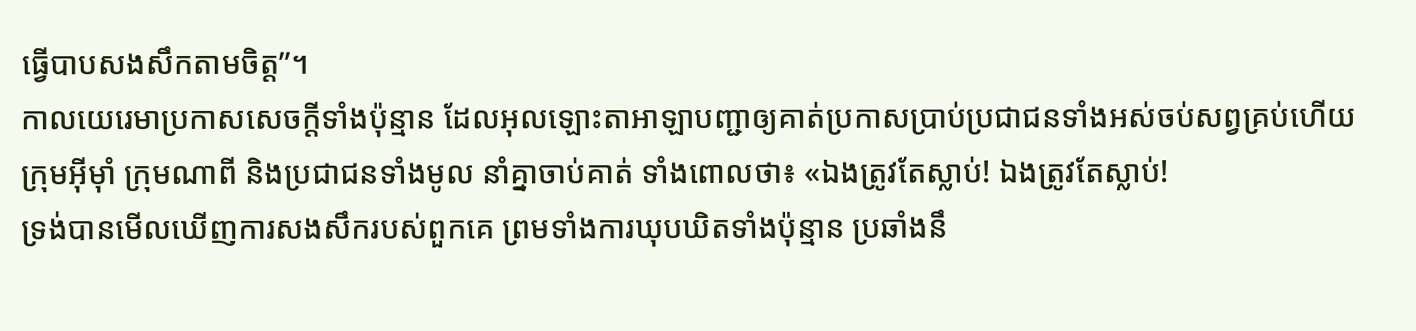ធ្វើបាបសងសឹកតាមចិត្ត”។
កាលយេរេមាប្រកាសសេចក្ដីទាំងប៉ុន្មាន ដែលអុលឡោះតាអាឡាបញ្ជាឲ្យគាត់ប្រកាសប្រាប់ប្រជាជនទាំងអស់ចប់សព្វគ្រប់ហើយ ក្រុមអ៊ីមុាំ ក្រុមណាពី និងប្រជាជនទាំងមូល នាំគ្នាចាប់គាត់ ទាំងពោលថា៖ «ឯងត្រូវតែស្លាប់! ឯងត្រូវតែស្លាប់!
ទ្រង់បានមើលឃើញការសងសឹករបស់ពួកគេ ព្រមទាំងការឃុបឃិតទាំងប៉ុន្មាន ប្រឆាំងនឹ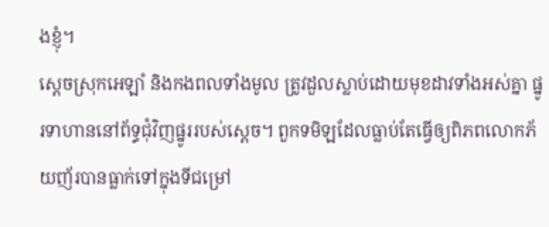ងខ្ញុំ។
ស្ដេចស្រុកអេឡាំ និងកងពលទាំងមូល ត្រូវដួលស្លាប់ដោយមុខដាវទាំងអស់គ្នា ផ្នូរទាហាននៅព័ទ្ធជុំវិញផ្នូររបស់ស្ដេច។ ពួកទមិឡដែលធ្លាប់តែធ្វើឲ្យពិភពលោកភ័យញ័របានធ្លាក់ទៅក្នុងទីជម្រៅ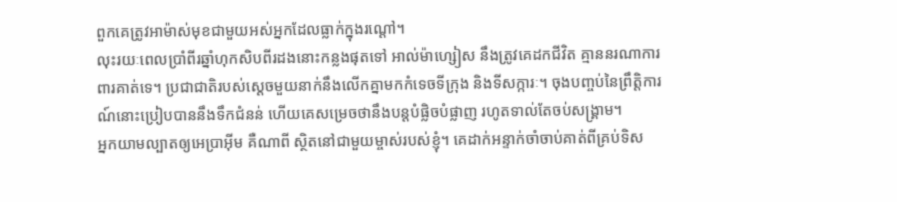ពួកគេត្រូវអាម៉ាស់មុខជាមួយអស់អ្នកដែលធ្លាក់ក្នុងរណ្ដៅ។
លុះរយៈពេលប្រាំពីរឆ្នាំហុកសិបពីរដងនោះកន្លងផុតទៅ អាល់ម៉ាហ្សៀស នឹងត្រូវគេដកជីវិត គ្មាននរណាការពារគាត់ទេ។ ប្រជាជាតិរបស់ស្ដេចមួយនាក់នឹងលើកគ្នាមកកំទេចទីក្រុង និងទីសក្ការៈ។ ចុងបញ្ចប់នៃព្រឹត្តិការណ៍នោះប្រៀបបាននឹងទឹកជំនន់ ហើយគេសម្រេចថានឹងបន្តបំផ្លិចបំផ្លាញ រហូតទាល់តែចប់សង្គ្រាម។
អ្នកយាមល្បាតឲ្យអេប្រាអ៊ីម គឺណាពី ស្ថិតនៅជាមួយម្ចាស់របស់ខ្ញុំ។ គេដាក់អន្ទាក់ចាំចាប់គាត់ពីគ្រប់ទិស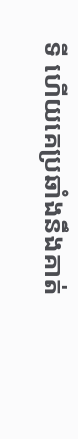ទី ហើយគេប្រឆាំងនឹងគាត់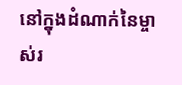នៅក្នុងដំណាក់នៃម្ចាស់រ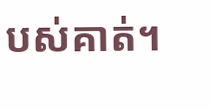បស់គាត់។